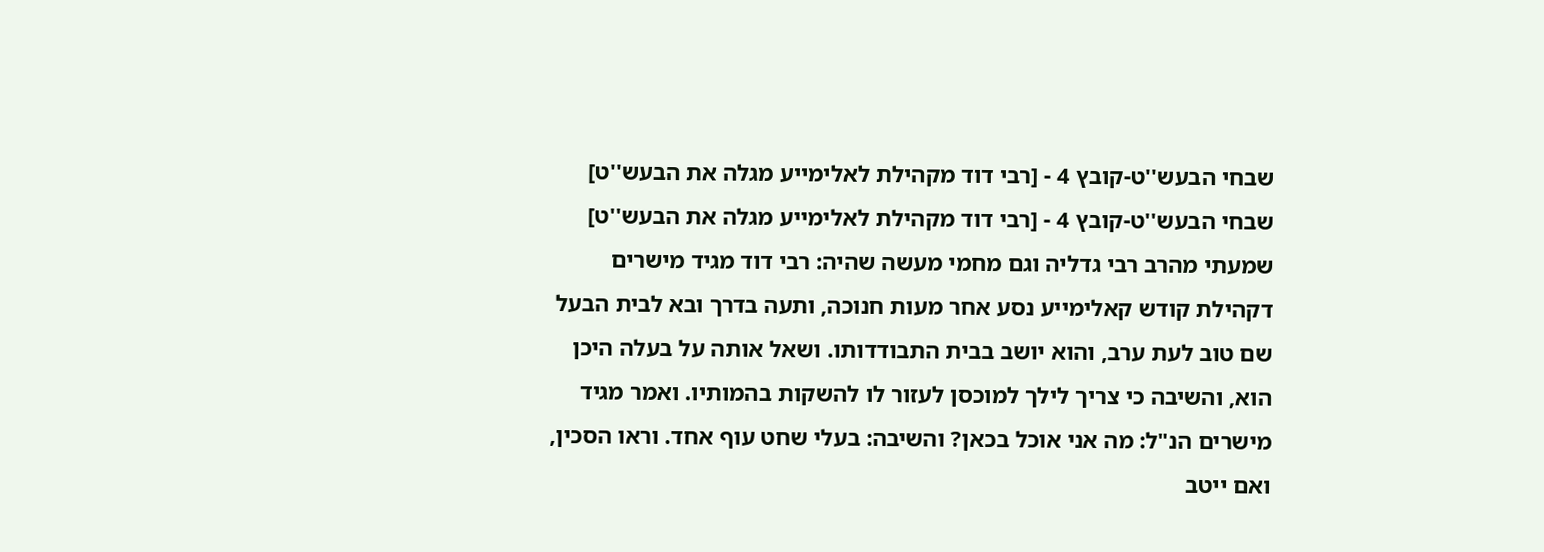שבחי הבעש''ט-קובץ 4 - [רבי דוד מקהילת לאלימייע מגלה את הבעש''ט]
שבחי הבעש''ט-קובץ 4 - [רבי דוד מקהילת לאלימייע מגלה את הבעש''ט]
שמעתי מהרב רבי גדליה וגם מחמי מעשה שהיה: רבי דוד מגיד מישרים דקהילת קודש קאלימייע נסע אחר מעות חנוכה, ותעה בדרך ובא לבית הבעל שם טוב לעת ערב, והוא יושב בבית התבודדותו. ושאל אותה על בעלה היכן הוא, והשיבה כי צריך לילך למוכסן לעזור לו להשקות בהמותיו. ואמר מגיד מישרים הנ"ל: מה אני אוכל בכאן? והשיבה: בעלי שחט עוף אחד. וראו הסכין, ואם ייטב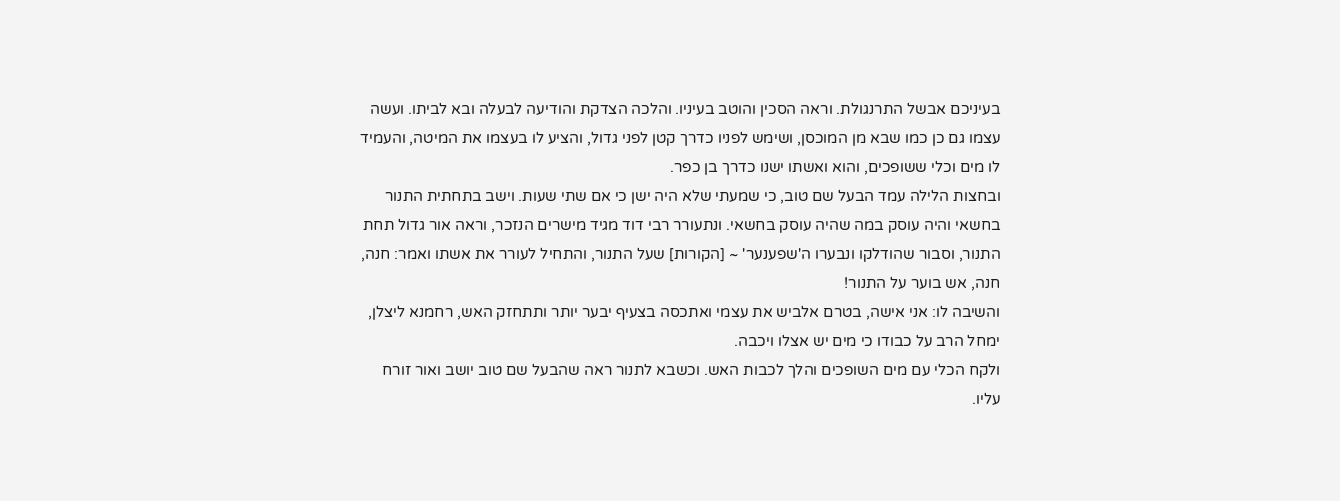בעיניכם אבשל התרנגולת. וראה הסכין והוטב בעיניו. והלכה הצדקת והודיעה לבעלה ובא לביתו. ועשה עצמו גם כן כמו שבא מן המוכסן, ושימש לפניו כדרך קטן לפני גדול, והציע לו בעצמו את המיטה, והעמיד לו מים וכלי ששופכים, והוא ואשתו ישנו כדרך בן כפר.
ובחצות הלילה עמד הבעל שם טוב, כי שמעתי שלא היה ישן כי אם שתי שעות. וישב בתחתית התנור בחשאי והיה עוסק במה שהיה עוסק בחשאי. ונתעורר רבי דוד מגיד מישרים הנזכר, וראה אור גדול תחת התנור, וסבור שהודלקו ונבערו ה'שפענער' ~ [הקורות] שעל התנור, והתחיל לעורר את אשתו ואמר: חנה, חנה, אש בוער על התנור!
והשיבה לו: אני אישה, בטרם אלביש את עצמי ואתכסה בצעיף יבער יותר ותתחזק האש, רחמנא ליצלן, ימחל הרב על כבודו כי מים יש אצלו ויכבה.
ולקח הכלי עם מים השופכים והלך לכבות האש. וכשבא לתנור ראה שהבעל שם טוב יושב ואור זורח עליו.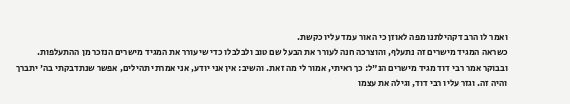ואמר לו הרב דקהילתנו מפה לאוזן כי האור עמד עליו כקשת.
כשראה המגיד מישרים זה נתעלף, והוצרכה חנה לעורר את הבעל שם טוב ולבלבלו כדי שיעורר את המגיד מישרים הנזכר מן ההתעלפות.
ובבוקר אמר רבי דוד מגיד מישרים הנ"ל: כך ראיתי, אמור לי מה זאת. והשיב: אין אני יודע, אני אמרתי תהילים, אפשר שנתדבקתי בה' יתברך והיה זה. וגזר עליו רבי דוד, וגילה את עצמו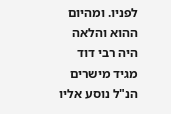לפניו. ומהיום ההוא והלאה היה רבי דוד מגיד מישרים הנ"ל נוסע אליו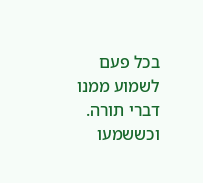בכל פעם לשמוע ממנו דברי תורה. וכששמעו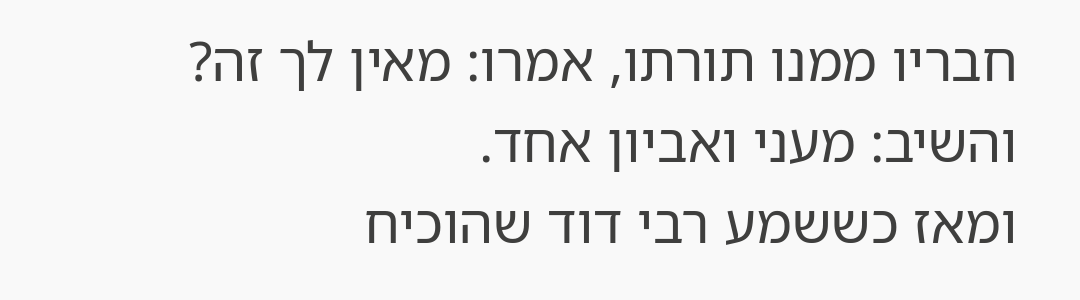חבריו ממנו תורתו, אמרו: מאין לך זה? והשיב: מעני ואביון אחד.
ומאז כששמע רבי דוד שהוכיח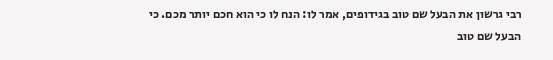רבי גרשון את הבעל שם טוב בגידופים, אמר לו: הנח לו כי הוא חכם יותר מכם. כי הבעל שם טוב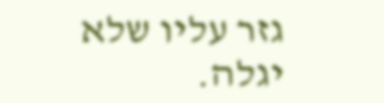גזר עליו שלא יגלה.